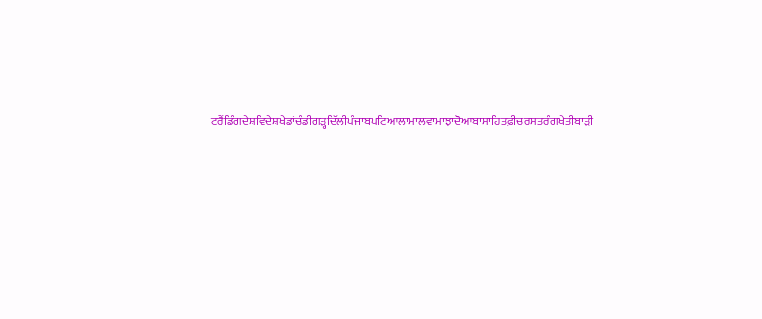ਟਰੈਂਡਿੰਗਦੇਸ਼ਵਿਦੇਸ਼ਖੇਡਾਂਚੰਡੀਗੜ੍ਹਦਿੱਲੀਪੰਜਾਬਪਟਿਆਲਾਮਾਲਵਾਮਾਝਾਦੋਆਬਾਸਾਹਿਤਫ਼ੀਚਰਸਤਰੰਗਖੇਤੀਬਾੜੀ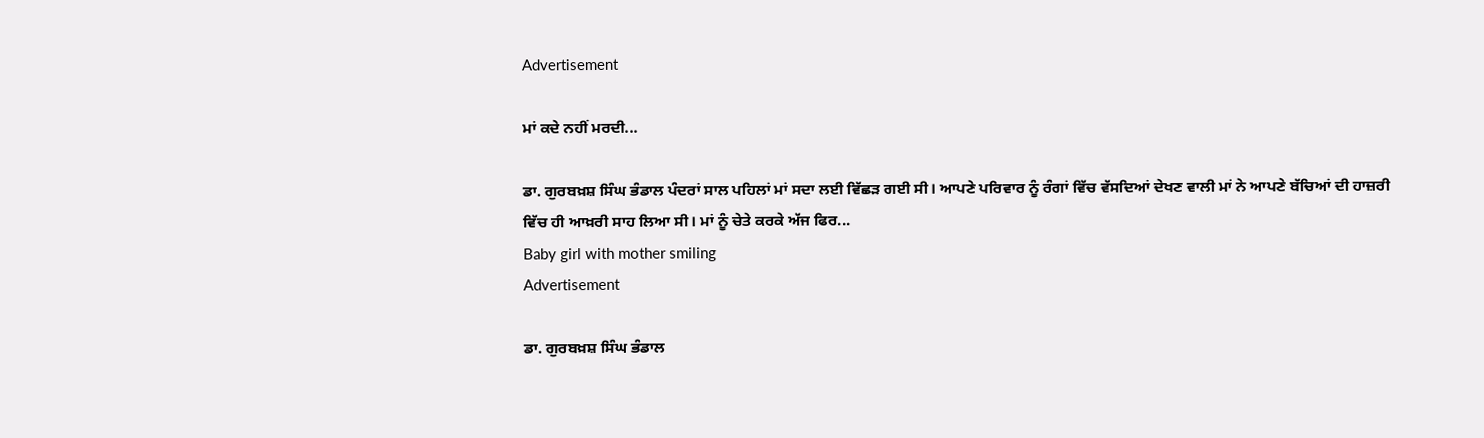Advertisement

ਮਾਂ ਕਦੇ ਨਹੀਂ ਮਰਦੀ...

ਡਾ. ਗੁਰਬਖ਼ਸ਼ ਸਿੰਘ ਭੰਡਾਲ ਪੰਦਰਾਂ ਸਾਲ ਪਹਿਲਾਂ ਮਾਂ ਸਦਾ ਲਈ ਵਿੱਛੜ ਗਈ ਸੀ। ਆਪਣੇ ਪਰਿਵਾਰ ਨੂੰ ਰੰਗਾਂ ਵਿੱਚ ਵੱਸਦਿਆਂ ਦੇਖਣ ਵਾਲੀ ਮਾਂ ਨੇ ਆਪਣੇ ਬੱਚਿਆਂ ਦੀ ਹਾਜ਼ਰੀ ਵਿੱਚ ਹੀ ਆਖ਼ਰੀ ਸਾਹ ਲਿਆ ਸੀ। ਮਾਂ ਨੂੰ ਚੇਤੇ ਕਰਕੇ ਅੱਜ ਫਿਰ...
Baby girl with mother smiling
Advertisement

ਡਾ. ਗੁਰਬਖ਼ਸ਼ ਸਿੰਘ ਭੰਡਾਲ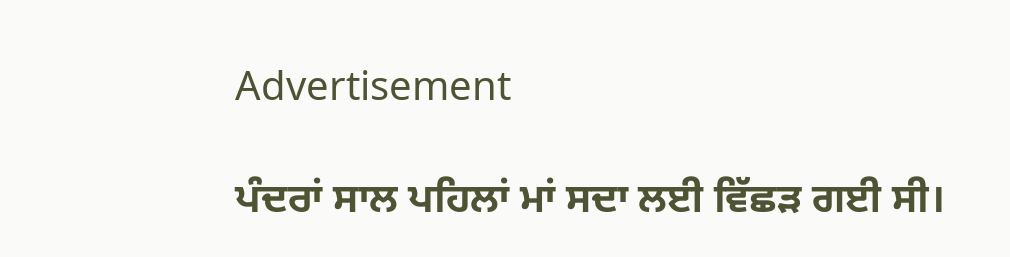Advertisement

ਪੰਦਰਾਂ ਸਾਲ ਪਹਿਲਾਂ ਮਾਂ ਸਦਾ ਲਈ ਵਿੱਛੜ ਗਈ ਸੀ।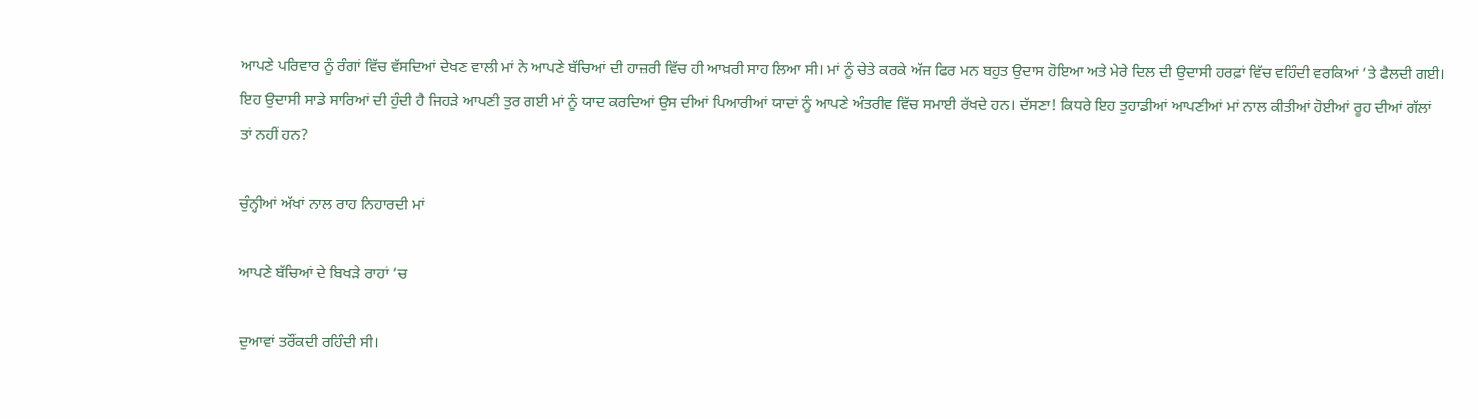ਆਪਣੇ ਪਰਿਵਾਰ ਨੂੰ ਰੰਗਾਂ ਵਿੱਚ ਵੱਸਦਿਆਂ ਦੇਖਣ ਵਾਲੀ ਮਾਂ ਨੇ ਆਪਣੇ ਬੱਚਿਆਂ ਦੀ ਹਾਜ਼ਰੀ ਵਿੱਚ ਹੀ ਆਖ਼ਰੀ ਸਾਹ ਲਿਆ ਸੀ। ਮਾਂ ਨੂੰ ਚੇਤੇ ਕਰਕੇ ਅੱਜ ਫਿਰ ਮਨ ਬਹੁਤ ਉਦਾਸ ਹੋਇਆ ਅਤੇ ਮੇਰੇ ਦਿਲ ਦੀ ਉਦਾਸੀ ਹਰਫ਼ਾਂ ਵਿੱਚ ਵਹਿੰਦੀ ਵਰਕਿਆਂ ’ਤੇ ਫੈਲਦੀ ਗਈ। ਇਹ ਉਦਾਸੀ ਸਾਡੇ ਸਾਰਿਆਂ ਦੀ ਹੁੰਦੀ ਹੈ ਜਿਹੜੇ ਆਪਣੀ ਤੁਰ ਗਈ ਮਾਂ ਨੂੰ ਯਾਦ ਕਰਦਿਆਂ ਉਸ ਦੀਆਂ ਪਿਆਰੀਆਂ ਯਾਦਾਂ ਨੂੰ ਆਪਣੇ ਅੰਤਰੀਵ ਵਿੱਚ ਸਮਾਈ ਰੱਖਦੇ ਹਨ। ਦੱਸਣਾ! ਕਿਧਰੇ ਇਹ ਤੁਹਾਡੀਆਂ ਆਪਣੀਆਂ ਮਾਂ ਨਾਲ ਕੀਤੀਆਂ ਹੋਈਆਂ ਰੂਹ ਦੀਆਂ ਗੱਲਾਂ ਤਾਂ ਨਹੀਂ ਹਨ?

ਚੁੰਨ੍ਹੀਆਂ ਅੱਖਾਂ ਨਾਲ ਰਾਹ ਨਿਹਾਰਦੀ ਮਾਂ

ਆਪਣੇ ਬੱਚਿਆਂ ਦੇ ਬਿਖੜੇ ਰਾਹਾਂ ’ਚ

ਦੁਆਵਾਂ ਤਰੌਂਕਦੀ ਰਹਿੰਦੀ ਸੀ।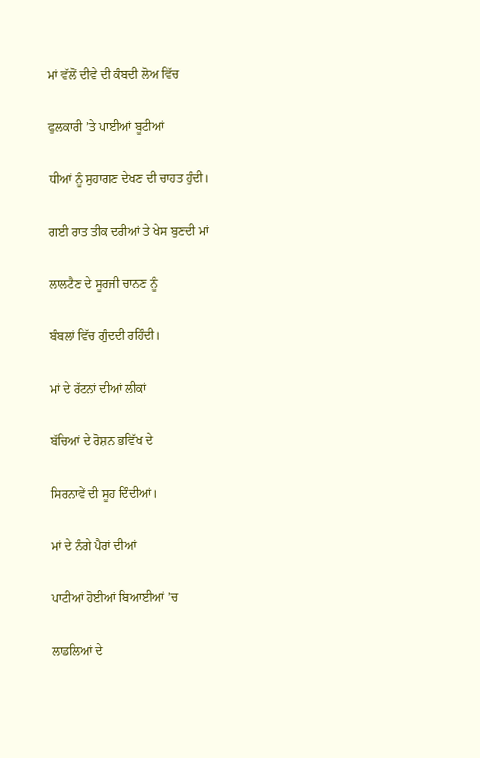ਮਾਂ ਵੱਲੋਂ ਦੀਵੇ ਦੀ ਕੰਬਦੀ ਲੋਅ ਵਿੱਚ

ਫੁਲਕਾਰੀ ’ਤੇ ਪਾਈਆਂ ਬੂਟੀਆਂ

ਧੀਆਂ ਨੂੰ ਸੁਹਾਗਣ ਦੇਖਣ ਦੀ ਚਾਹਤ ਹੁੰਦੀ।

ਗਈ ਰਾਤ ਤੀਕ ਦਰੀਆਂ ਤੇ ਖੇਸ ਬੁਣਦੀ ਮਾਂ

ਲਾਲਟੈਣ ਦੇ ਸੂਰਜੀ ਚਾਨਣ ਨੂੰ

ਬੰਬਲਾਂ ਵਿੱਚ ਗੁੰਦਦੀ ਰਹਿੰਦੀ।

ਮਾਂ ਦੇ ਰੱਟਨਾਂ ਦੀਆਂ ਲੀਕਾਂ

ਬੱਚਿਆਂ ਦੇ ਰੋਸ਼ਨ ਭਵਿੱਖ ਦੇ

ਸਿਰਨਾਵੇਂ ਦੀ ਸੂਹ ਦਿੰਦੀਆਂ।

ਮਾਂ ਦੇ ਨੰਗੇ ਪੈਰਾਂ ਦੀਆਂ

ਪਾਟੀਆਂ ਹੋਈਆਂ ਬਿਆਈਆਂ ’ਚ

ਲਾਡਲਿਆਂ ਦੇ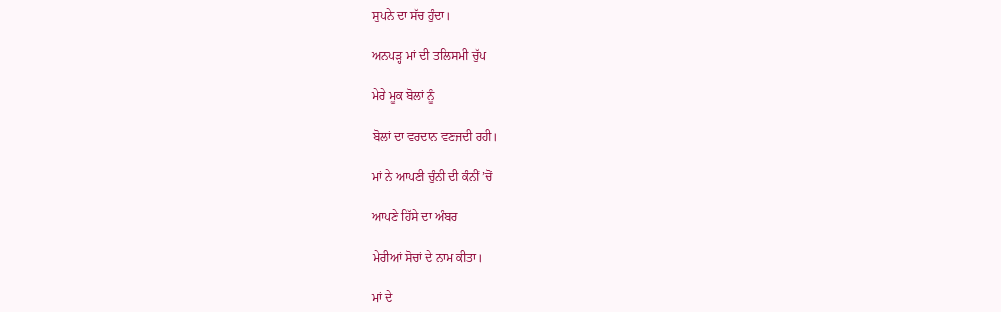ਸੁਪਨੇ ਦਾ ਸੱਚ ਹੁੰਦਾ।

ਅਨਪੜ੍ਹ ਮਾਂ ਦੀ ਤਲਿਸਮੀ ਚੁੱਪ

ਮੇਰੇ ਮੂਕ ਬੋਲਾਂ ਨੂੰ

ਬੋਲਾਂ ਦਾ ਵਰਦਾਨ ਵਣਜਦੀ ਰਹੀ।

ਮਾਂ ਨੇ ਆਪਣੀ ਚੁੰਨੀ ਦੀ ਕੰਨੀਂ ’ਚੋਂ

ਆਪਣੇ ਹਿੱਸੇ ਦਾ ਅੰਬਰ

ਮੇਰੀਆਂ ਸੋਚਾਂ ਦੇ ਨਾਮ ਕੀਤਾ।

ਮਾਂ ਦੇ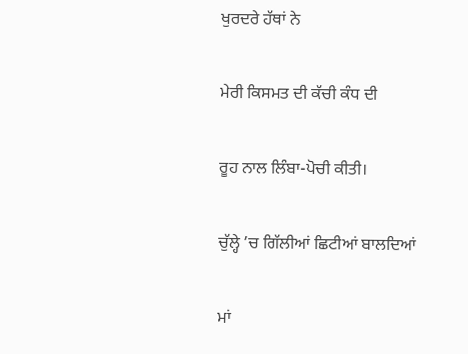ਖੁਰਦਰੇ ਹੱਥਾਂ ਨੇ

ਮੇਰੀ ਕਿਸਮਤ ਦੀ ਕੱਚੀ ਕੰਧ ਦੀ

ਰੂਹ ਨਾਲ ਲਿੰਬਾ-ਪੋਚੀ ਕੀਤੀ।

ਚੁੱਲ੍ਹੇ ’ਚ ਗਿੱਲੀਆਂ ਛਿਟੀਆਂ ਬਾਲਦਿਆਂ

ਮਾਂ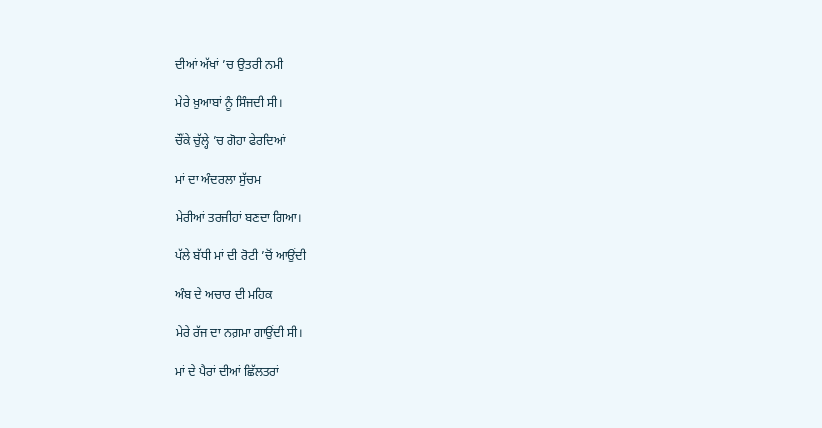ਦੀਆਂ ਅੱਖਾਂ ’ਚ ਉਤਰੀ ਨਮੀ

ਮੇਰੇ ਖ਼ੁਆਬਾਂ ਨੂੰ ਸਿੰਜਦੀ ਸੀ।

ਚੌਂਕੇ ਚੁੱਲ੍ਹੇ ’ਚ ਗੋਹਾ ਫੇਰਦਿਆਂ

ਮਾਂ ਦਾ ਅੰਦਰਲਾ ਸੁੱਚਮ

ਮੇਰੀਆਂ ਤਰਜੀਹਾਂ ਬਣਦਾ ਗਿਆ।

ਪੱਲੇ ਬੱਧੀ ਮਾਂ ਦੀ ਰੋਟੀ ’ਚੋਂ ਆਉਂਦੀ

ਅੰਬ ਦੇ ਅਚਾਰ ਦੀ ਮਹਿਕ

ਮੇਰੇ ਰੱਜ ਦਾ ਨਗ਼ਮਾ ਗਾਉਂਦੀ ਸੀ।

ਮਾਂ ਦੇ ਪੈਰਾਂ ਦੀਆਂ ਛਿੱਲਤਰਾਂ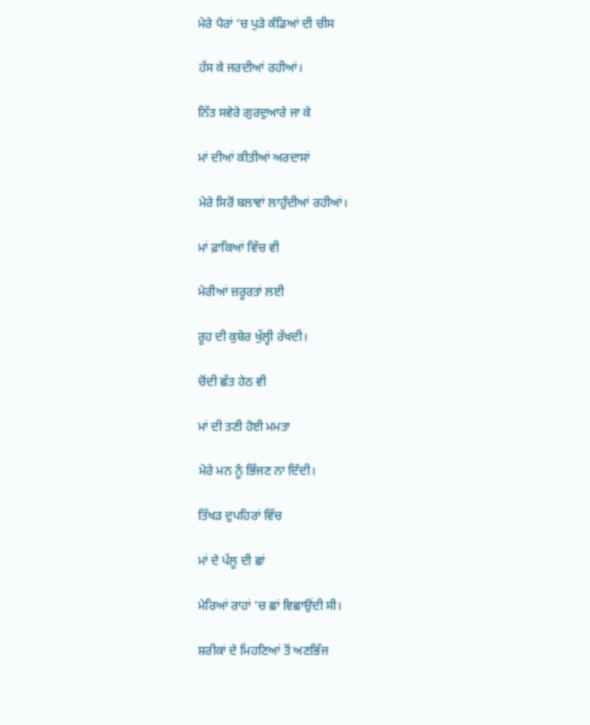ਮੇਰੇ ਪੈਰਾਂ ’ਚ ਪੁੜੇ ਕੰਡਿਆਂ ਦੀ ਚੀਸ

ਹੱਸ ਕੇ ਜਰਦੀਆਂ ਰਹੀਆਂ।

ਨਿੱਤ ਸਵੇਰੇ ਗੁਰਦੁਆਰੇ ਜਾ ਕੇ

ਮਾਂ ਦੀਆਂ ਕੀਤੀਆਂ ਅਰਦਾਸਾਂ

ਮੇਰੇ ਸਿਰੋਂ ਬਲਾਵਾਂ ਲਾਹੁੰਦੀਆਂ ਰਹੀਆਂ।

ਮਾਂ ਫ਼ਾਕਿਆਂ ਵਿੱਚ ਵੀ

ਮੇਰੀਆਂ ਜ਼ਰੂਰਤਾਂ ਲਈ

ਰੂਹ ਦੀ ਕੁਬੇਰ ਖੁੱਲ੍ਹੀ ਰੱਖਦੀ।

ਚੋਂਦੀ ਛੱਤ ਹੇਠ ਵੀ

ਮਾਂ ਦੀ ਤਣੀ ਹੋਈ ਮਮਤਾ

ਮੇਰੇ ਮਨ ਨੂੰ ਭਿੱਜਣ ਨਾ ਦਿੰਦੀ।

ਤਿੱਖੜ ਦੁਪਹਿਰਾਂ ਵਿੱਚ

ਮਾਂ ਦੇ ਪੱਲੂ ਦੀ ਛਾਂ

ਮੇਰਿਆਂ ਰਾਹਾਂ ’ਚ ਛਾਂ ਵਿਛਾਉਂਦੀ ਸੀ।

ਸ਼ਰੀਕਾਂ ਦੇ ਮਿਹਣਿਆਂ ਤੋਂ ਅਣਭਿੱਜ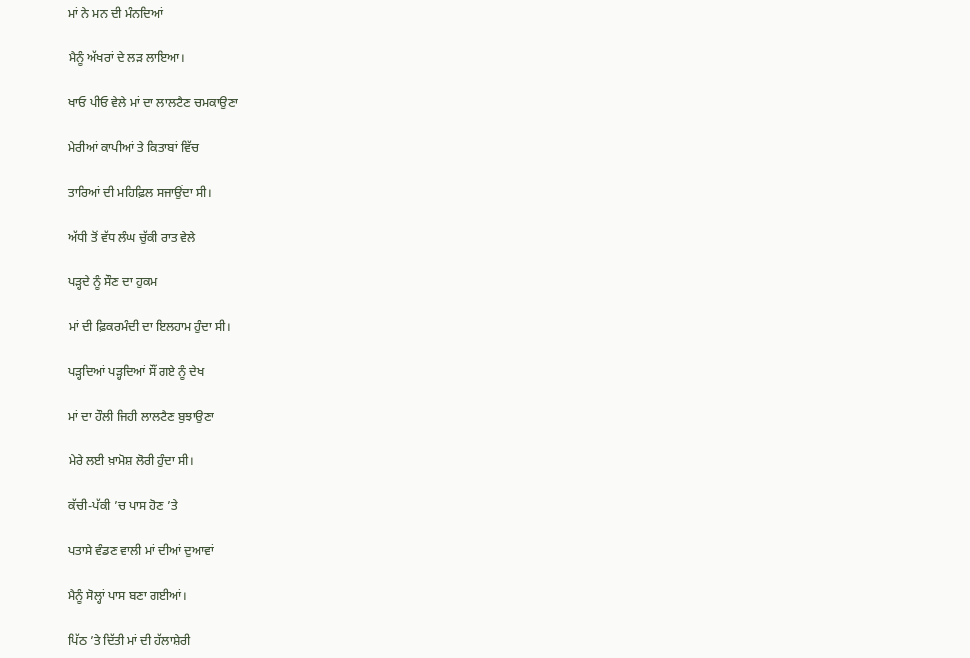ਮਾਂ ਨੇ ਮਨ ਦੀ ਮੰਨਦਿਆਂ

ਮੈਨੂੰ ਅੱਖਰਾਂ ਦੇ ਲੜ ਲਾਇਆ।

ਖਾਓ ਪੀਓ ਵੇਲੇ ਮਾਂ ਦਾ ਲਾਲਟੈਣ ਚਮਕਾਉਣਾ

ਮੇਰੀਆਂ ਕਾਪੀਆਂ ਤੇ ਕਿਤਾਬਾਂ ਵਿੱਚ

ਤਾਰਿਆਂ ਦੀ ਮਹਿਫ਼ਿਲ ਸਜਾਉਂਦਾ ਸੀ।

ਅੱਧੀ ਤੋਂ ਵੱਧ ਲੰਘ ਚੁੱਕੀ ਰਾਤ ਵੇਲੇ

ਪੜ੍ਹਦੇ ਨੂੰ ਸੌਣ ਦਾ ਹੁਕਮ

ਮਾਂ ਦੀ ਫ਼ਿਕਰਮੰਦੀ ਦਾ ਇਲਹਾਮ ਹੁੰਦਾ ਸੀ।

ਪੜ੍ਹਦਿਆਂ ਪੜ੍ਹਦਿਆਂ ਸੌਂ ਗਏ ਨੂੰ ਦੇਖ

ਮਾਂ ਦਾ ਹੌਲੀ ਜਿਹੀ ਲਾਲਟੈਣ ਬੁਝਾਉਣਾ

ਮੇਰੇ ਲਈ ਖ਼ਾਮੋਸ਼ ਲੋਰੀ ਹੁੰਦਾ ਸੀ।

ਕੱਚੀ-ਪੱਕੀ ’ਚ ਪਾਸ ਹੋਣ ’ਤੇ

ਪਤਾਸੇ ਵੰਡਣ ਵਾਲੀ ਮਾਂ ਦੀਆਂ ਦੁਆਵਾਂ

ਮੈਨੂੰ ਸੋਲ੍ਹਾਂ ਪਾਸ ਬਣਾ ਗਈਆਂ।

ਪਿੱਠ ’ਤੇ ਦਿੱਤੀ ਮਾਂ ਦੀ ਹੱਲਾਸ਼ੇਰੀ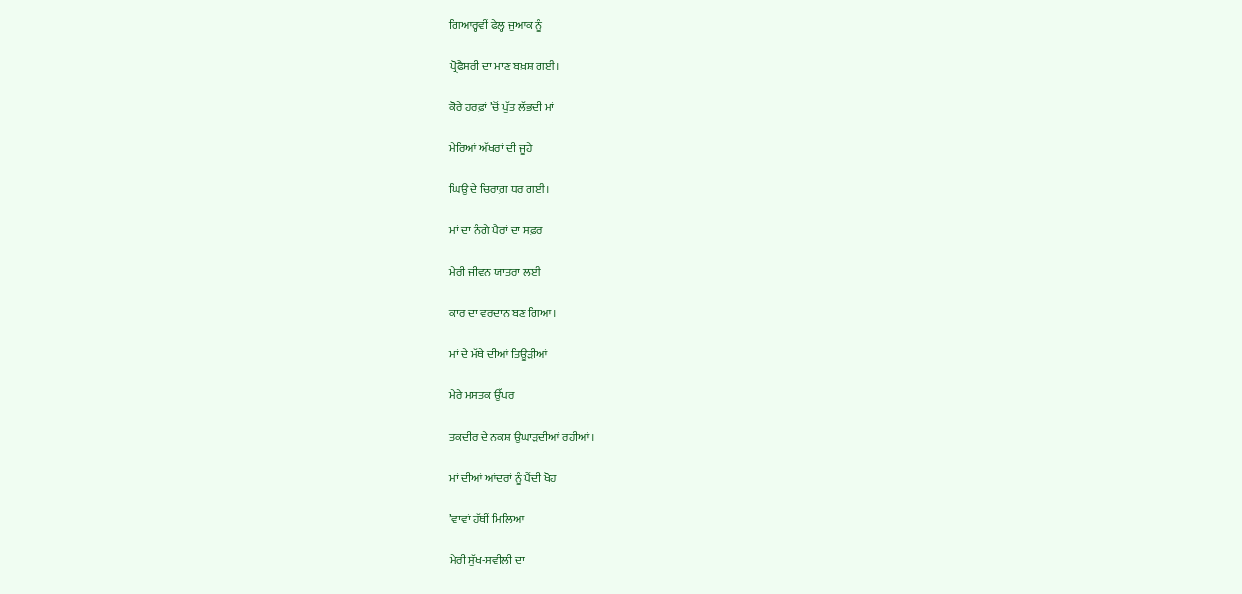ਗਿਆਰ੍ਹਵੀਂ ਫੇਲ੍ਹ ਜੁਆਕ ਨੂੰ

ਪ੍ਰੋਫੈਸਰੀ ਦਾ ਮਾਣ ਬਖ਼ਸ਼ ਗਈ।

ਕੋਰੇ ਹਰਫ਼ਾਂ ’ਚੋਂ ਪੁੱਤ ਲੱਭਦੀ ਮਾਂ

ਮੇਰਿਆਂ ਅੱਖਰਾਂ ਦੀ ਜੂਹੇ

ਘਿਉ ਦੇ ਚਿਰਾਗ਼ ਧਰ ਗਈ।

ਮਾਂ ਦਾ ਨੰਗੇ ਪੈਰਾਂ ਦਾ ਸਫ਼ਰ

ਮੇਰੀ ਜੀਵਨ ਯਾਤਰਾ ਲਈ

ਕਾਰ ਦਾ ਵਰਦਾਨ ਬਣ ਗਿਆ।

ਮਾਂ ਦੇ ਮੱਥੇ ਦੀਆਂ ਤਿਊੜੀਆਂ

ਮੇਰੇ ਮਸਤਕ ਉੱਪਰ

ਤਕਦੀਰ ਦੇ ਨਕਸ਼ ਉਘਾੜਦੀਆਂ ਰਹੀਆਂ।

ਮਾਂ ਦੀਆਂ ਆਂਦਰਾਂ ਨੂੰ ਪੈਂਦੀ ਖੋਹ

’ਵਾਵਾਂ ਹੱਥੀਂ ਮਿਲਿਆ

ਮੇਰੀ ਸੁੱਖ-ਸਵੀਲੀ ਦਾ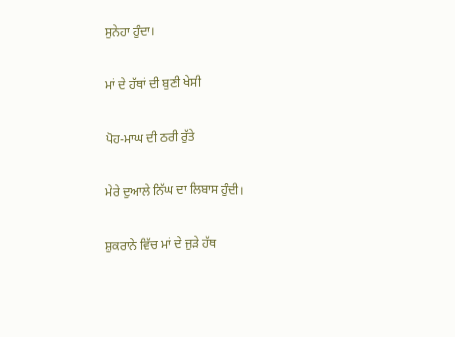ਸੁਨੇਹਾ ਹੁੰਦਾ।

ਮਾਂ ਦੇ ਹੱਥਾਂ ਦੀ ਬੁਣੀ ਖੇਸੀ

ਪੋਹ-ਮਾਘ ਦੀ ਠਰੀ ਰੁੱਤੇ

ਮੇਰੇ ਦੁਆਲੇ ਨਿੱਘ ਦਾ ਲਿਬਾਸ ਹੁੰਦੀ।

ਸ਼ੁਕਰਾਨੇ ਵਿੱਚ ਮਾਂ ਦੇ ਜੁੜੇ ਹੱਥ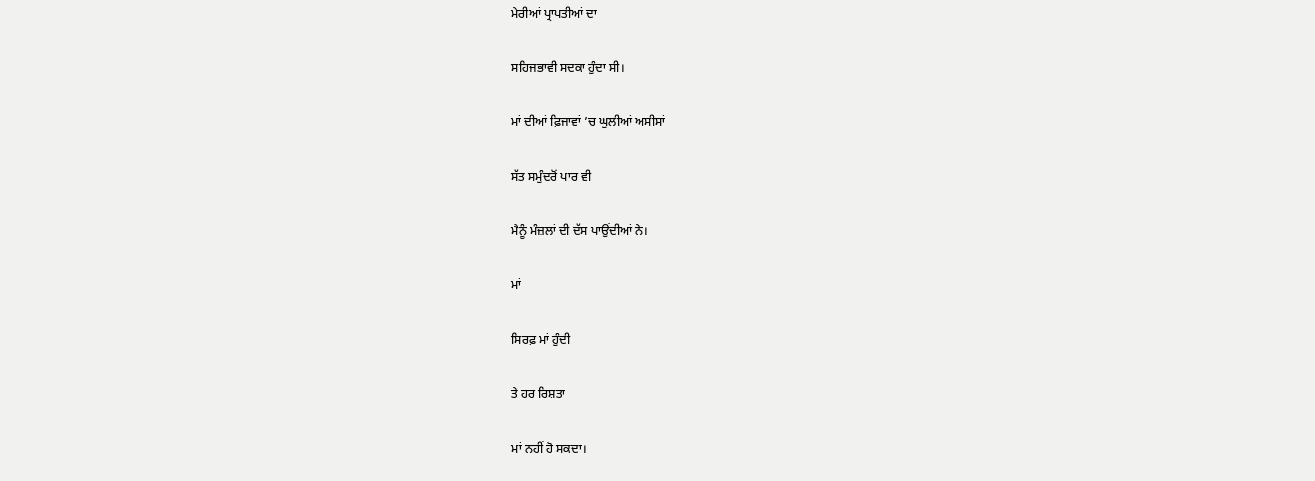ਮੇਰੀਆਂ ਪ੍ਰਾਪਤੀਆਂ ਦਾ

ਸਹਿਜਭਾਵੀ ਸਦਕਾ ਹੁੰਦਾ ਸੀ।

ਮਾਂ ਦੀਆਂ ਫ਼ਿਜਾਵਾਂ ’ਚ ਘੁਲੀਆਂ ਅਸੀਸਾਂ

ਸੱਤ ਸਮੁੰਦਰੋਂ ਪਾਰ ਵੀ

ਮੈਨੂੰ ਮੰਜ਼ਲਾਂ ਦੀ ਦੱਸ ਪਾਉਂਦੀਆਂ ਨੇ।

ਮਾਂ

ਸਿਰਫ਼ ਮਾਂ ਹੁੰਦੀ

ਤੇ ਹਰ ਰਿਸ਼ਤਾ

ਮਾਂ ਨਹੀਂ ਹੋ ਸਕਦਾ।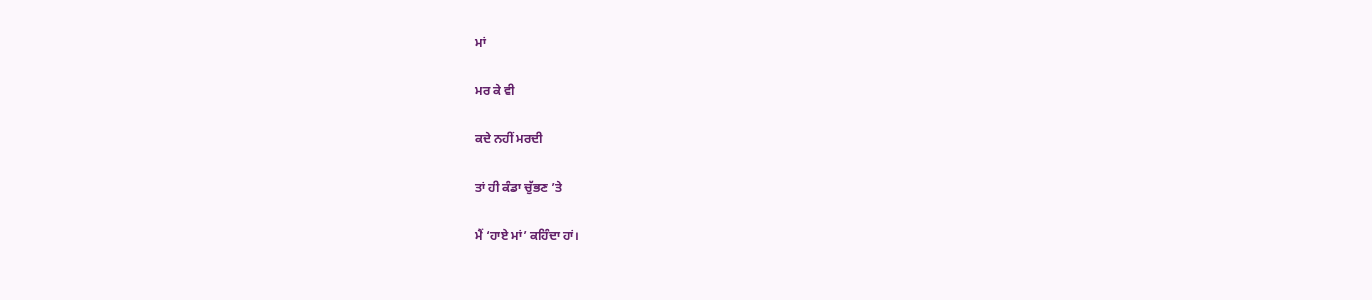ਮਾਂ

ਮਰ ਕੇ ਵੀ

ਕਦੇ ਨਹੀਂ ਮਰਦੀ

ਤਾਂ ਹੀ ਕੰਡਾ ਚੁੱਭਣ ’ਤੇ

ਮੈਂ ‘ਹਾਏ ਮਾਂ’ ਕਹਿੰਦਾ ਹਾਂ।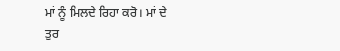ਮਾਂ ਨੂੰ ਮਿਲਦੇ ਰਿਹਾ ਕਰੋ। ਮਾਂ ਦੇ ਤੁਰ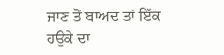ਜਾਣ ਤੋਂ ਬਾਅਦ ਤਾਂ ਇੱਕ ਹਉਕੇ ਦਾ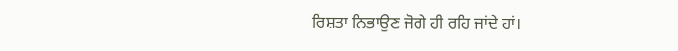ਰਿਸ਼ਤਾ ਨਿਭਾਉਣ ਜੋਗੇ ਹੀ ਰਹਿ ਜਾਂਦੇ ਹਾਂ।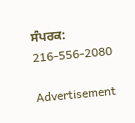ਸੰਪਰਕ: 216-556-2080

Advertisement